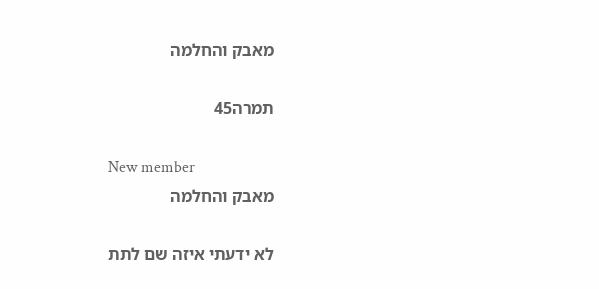מאבק והחלמה

תמרה45

New member
מאבק והחלמה

לא ידעתי איזה שם לתת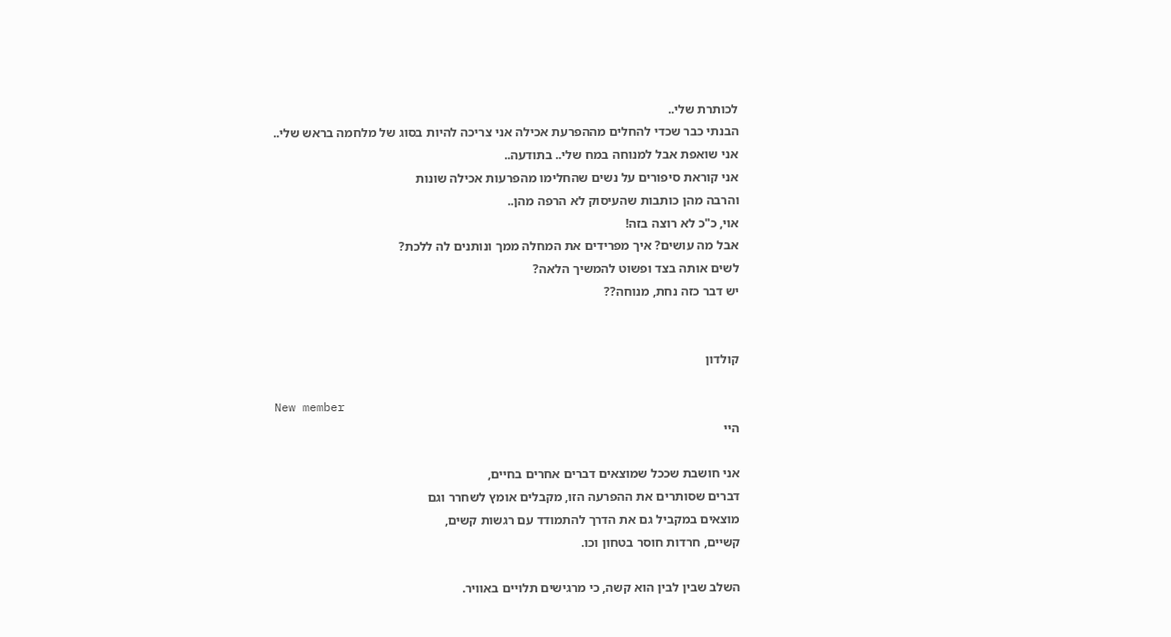לכותרת שלי..
הבנתי כבר שכדי להחלים מההפרעת אכילה אני צריכה להיות בסוג של מלחמה בראש שלי..
אני שואפת אבל למנוחה במח שלי.. בתודעה..
אני קוראת סיפורים על נשים שהחלימו מהפרעות אכילה שונות
והרבה מהן כותבות שהעיסוק לא הרפה מהן..
אוי, כ"כ לא רוצה בזה!
אבל מה עושים? איך מפרידים את המחלה ממך ונותנים לה ללכת?
לשים אותה בצד ופשוט להמשיך הלאה?
יש דבר כזה נחת, מנוחה??


קולדון

New member
היי

אני חושבת שככל שמוצאים דברים אחרים בחיים,
דברים שסותרים את ההפרעה הזו, מקבלים אומץ לשחרר וגם
מוצאים במקביל גם את הדרך להתמודד עם רגשות קשים,
קשיים, חרדות חוסר בטחון וכו.

השלב שבין לבין הוא קשה, כי מרגישים תלויים באוויר.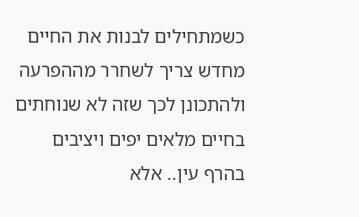כשמתחילים לבנות את החיים מחדש צריך לשחרר מההפרעה ולהתכונן לכך שזה לא שנוחתים בחיים מלאים יפים ויציבים בהרף עין.. אלא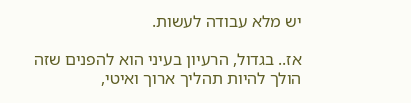יש מלא עבודה לעשות.

אז.. בגדול, הרעיון בעיני הוא להפנים שזה הולך להיות תהליך ארוך ואיטי,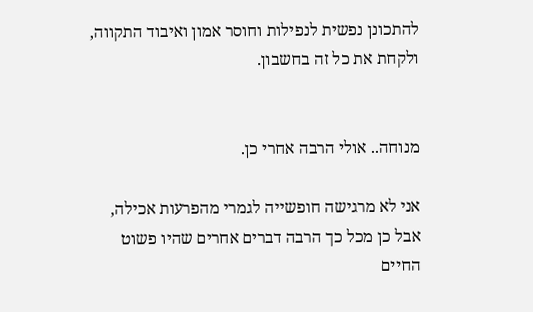להתכונן נפשית לנפילות וחוסר אמון ואיבוד התקווה, ולקחת את כל זה בחשבון.


מנוחה.. אולי הרבה אחרי כן.

אני לא מרגישה חופשייה לגמרי מהפרעות אכילה, אבל כן מכל כך הרבה דברים אחרים שהיו פשוט החיים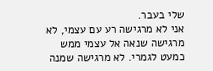שלי בעבר.
אני לא מרגישה רע עם עצמי, לא מרגישה שנאה אל עצמי ממש כמעט לגמרי. לא מרגישה שמנה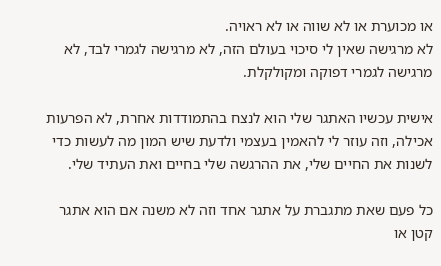או מכוערת או לא שווה או לא ראויה.
לא מרגישה שאין לי סיכוי בעולם הזה, לא מרגישה לגמרי לבד, לא מרגישה לגמרי דפוקה ומקולקלת.

אישית עכשיו האתגר שלי הוא לנצח בהתמודדות אחרת, לא הפרעות אכילה, וזה עוזר לי להאמין בעצמי ולדעת שיש המון מה לעשות כדי לשנות את החיים שלי, את ההרגשה שלי בחיים ואת העתיד שלי.

כל פעם שאת מתגברת על אתגר אחד וזה לא משנה אם הוא אתגר קטן או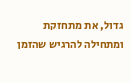גדול, את מתחזקת ומתחילה להרגיש שהזמן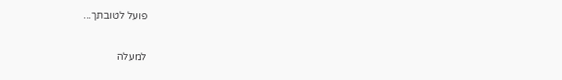פועל לטובתך...

למעלה